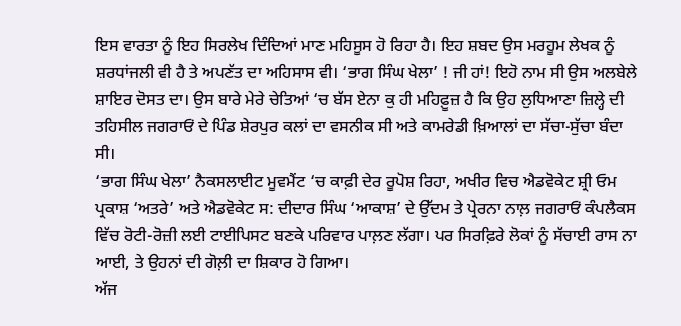ਇਸ ਵਾਰਤਾ ਨੂੰ ਇਹ ਸਿਰਲੇਖ ਦਿੰਦਿਆਂ ਮਾਣ ਮਹਿਸੂਸ ਹੋ ਰਿਹਾ ਹੈ। ਇਹ ਸ਼ਬਦ ਉਸ ਮਰਹੂਮ ਲੇਖਕ ਨੂੰ ਸ਼ਰਧਾਂਜਲੀ ਵੀ ਹੈ ਤੇ ਅਪਣੱਤ ਦਾ ਅਹਿਸਾਸ ਵੀ। ‘ਭਾਗ ਸਿੰਘ ਖੇਲਾ’ ! ਜੀ ਹਾਂ! ਇਹੋ ਨਾਮ ਸੀ ਉਸ ਅਲਬੇਲੇ ਸ਼ਾਇਰ ਦੋਸਤ ਦਾ। ਉਸ ਬਾਰੇ ਮੇਰੇ ਚੇਤਿਆਂ ‘ਚ ਬੱਸ ਏਨਾ ਕੁ ਹੀ ਮਹਿਫ਼ੂਜ਼ ਹੈ ਕਿ ਉਹ ਲੁਧਿਆਣਾ ਜ਼ਿਲ੍ਹੇ ਦੀ ਤਹਿਸੀਲ ਜਗਰਾਓਂ ਦੇ ਪਿੰਡ ਸ਼ੇਰਪੁਰ ਕਲਾਂ ਦਾ ਵਸਨੀਕ ਸੀ ਅਤੇ ਕਾਮਰੇਡੀ ਖ਼ਿਆਲਾਂ ਦਾ ਸੱਚਾ-ਸੁੱਚਾ ਬੰਦਾ ਸੀ।
‘ਭਾਗ ਸਿੰਘ ਖੇਲਾ’ ਨੈਕਸਲਾਈਟ ਮੂਵਮੈਂਟ ‘ਚ ਕਾਫ਼ੀ ਦੇਰ ਰੂਪੋਸ਼ ਰਿਹਾ, ਅਖੀਰ ਵਿਚ ਐਡਵੋਕੇਟ ਸ਼੍ਰੀ ਓਮ ਪ੍ਰਕਾਸ਼ ‘ਅਤਰੇ’ ਅਤੇ ਐਡਵੋਕੇਟ ਸ: ਦੀਦਾਰ ਸਿੰਘ ‘ਆਕਾਸ਼’ ਦੇ ਉੱਦਮ ਤੇ ਪ੍ਰੇਰਨਾ ਨਾਲ਼ ਜਗਰਾਓਂ ਕੰਪਲੈਕਸ ਵਿੱਚ ਰੋਟੀ-ਰੋਜ਼ੀ ਲਈ ਟਾਈਪਿਸਟ ਬਣਕੇ ਪਰਿਵਾਰ ਪਾਲ਼ਣ ਲੱਗਾ। ਪਰ ਸਿਰਫ਼ਿਰੇ ਲੋਕਾਂ ਨੂੰ ਸੱਚਾਈ ਰਾਸ ਨਾ ਆਈ, ਤੇ ਉਹਨਾਂ ਦੀ ਗੋਲ਼ੀ ਦਾ ਸ਼ਿਕਾਰ ਹੋ ਗਿਆ।
ਅੱਜ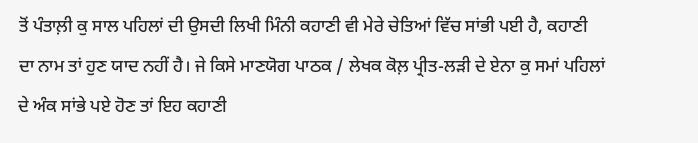ਤੋਂ ਪੰਤਾਲ਼ੀ ਕੁ ਸਾਲ ਪਹਿਲਾਂ ਦੀ ਉਸਦੀ ਲਿਖੀ ਮਿੰਨੀ ਕਹਾਣੀ ਵੀ ਮੇਰੇ ਚੇਤਿਆਂ ਵਿੱਚ ਸਾਂਭੀ ਪਈ ਹੈ, ਕਹਾਣੀ ਦਾ ਨਾਮ ਤਾਂ ਹੁਣ ਯਾਦ ਨਹੀਂ ਹੈ। ਜੇ ਕਿਸੇ ਮਾਣਯੋਗ ਪਾਠਕ / ਲੇਖਕ ਕੋਲ਼ ਪ੍ਰੀਤ-ਲੜੀ ਦੇ ਏਨਾ ਕੁ ਸਮਾਂ ਪਹਿਲਾਂ ਦੇ ਅੰਕ ਸਾਂਭੇ ਪਏ ਹੋਣ ਤਾਂ ਇਹ ਕਹਾਣੀ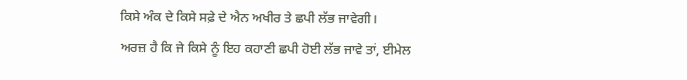ਕਿਸੇ ਅੰਕ ਦੇ ਕਿਸੇ ਸਫ਼ੇ ਦੇ ਐਨ ਅਖੀਰ ਤੇ ਛਪੀ ਲੱਭ ਜਾਵੇਗੀ।
ਅਰਜ਼ ਹੈ ਕਿ ਜੇ ਕਿਸੇ ਨੂੰ ਇਹ ਕਹਾਣੀ ਛਪੀ ਹੋਈ ਲੱਭ ਜਾਵੇ ਤਾਂ, ਈਮੇਲ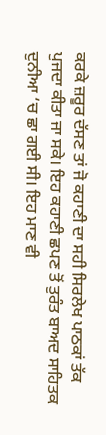ਕਰਕੇ ਜ਼ਰੂਰ ਦੱਸਣ ਤਾਂ ਜੋ ਕਹਾਣੀ ਦਾ ਸਹੀ ਸਿਰਲੇਖ ਪਾਠਕਾਂ ਤੱਕ ਪੁਜਦਾ ਕੀਤਾ ਜਾ ਸਕੇ। ਇਹ ਕਹਾਣੀ ਛਪਣ ਤੋਂ ਤੁਰੰਤ ਬਾਅਦ ਸਾਹਿਤਕ ਦੁਨੀਆ ‘ਚ ਛਾ ਗਈ ਸੀ। ਇਹ ਮਾਣ ਵੀ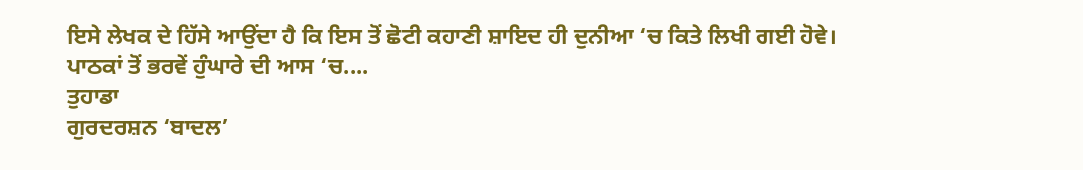ਇਸੇ ਲੇਖਕ ਦੇ ਹਿੱਸੇ ਆਉਂਦਾ ਹੈ ਕਿ ਇਸ ਤੋਂ ਛੋਟੀ ਕਹਾਣੀ ਸ਼ਾਇਦ ਹੀ ਦੁਨੀਆ ‘ਚ ਕਿਤੇ ਲਿਖੀ ਗਈ ਹੋਵੇ।
ਪਾਠਕਾਂ ਤੋਂ ਭਰਵੇਂ ਹੁੰਘਾਰੇ ਦੀ ਆਸ ‘ਚ....
ਤੁਹਾਡਾ
ਗੁਰਦਰਸ਼ਨ ‘ਬਾਦਲ’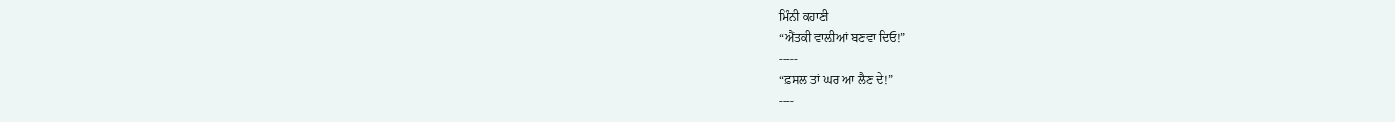ਮਿੰਨੀ ਕਹਾਣੀ
“ਐਂਤਕੀ ਵਾਲ਼ੀਆਂ ਬਣਵਾ ਦਿਓ!”
-----
“ਫ਼ਸਲ ਤਾਂ ਘਰ ਆ ਲੈਣ ਦੇ!”
----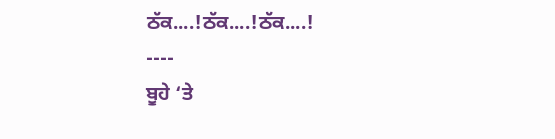ਠੱਕ....!ਠੱਕ....!ਠੱਕ....!
----
ਬੂਹੇ ‘ਤੇ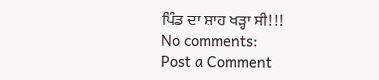ਪਿੰਡ ਦਾ ਸ਼ਾਹ ਖੜ੍ਹਾ ਸੀ!!!
No comments:
Post a Comment